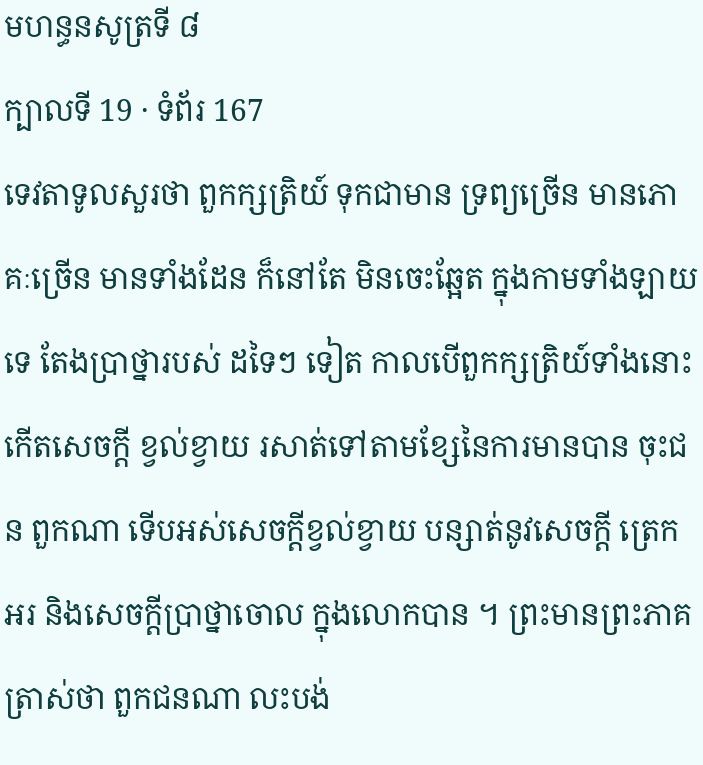មហន្ធនសូត្រទី ៨
ក្បាលទី 19 · ទំព័រ 167
ទេវតាទូលសួរថា ពួកក្សត្រិយ៍ ទុកជាមាន ទ្រព្យច្រើន មានភោគៈច្រើន មានទាំងដែន ក៏នៅតែ មិនចេះឆ្អែត ក្នុងកាមទាំងឡាយទេ តែងប្រាថ្នារបស់ ដទៃៗ ទៀត កាលបើពួកក្សត្រិយ៍ទាំងនោះ កើតសេចក្តី ខ្វល់ខ្វាយ រសាត់ទៅតាមខ្សែនៃការមានបាន ចុះជន ពួកណា ទើបអស់សេចក្តីខ្វល់ខ្វាយ បន្សាត់នូវសេចក្តី ត្រេកអរ និងសេចក្តីប្រាថ្នាចោល ក្នុងលោកបាន ។ ព្រះមានព្រះភាគត្រាស់ថា ពួកជនណា លះបង់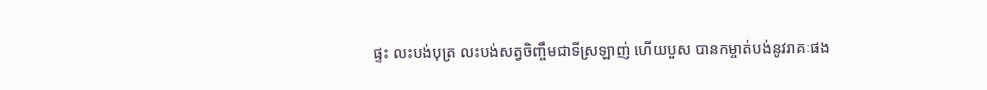ផ្ទះ លះបង់បុត្រ លះបង់សត្វចិញ្ចឹមជាទីស្រឡាញ់ ហើយបួស បានកម្ចាត់បង់នូវរាគៈផង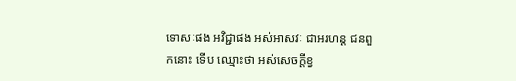ទោសៈផង អវិជ្ជាផង អស់អាសវៈ ជាអរហន្ត ជនពួកនោះ ទើប ឈ្មោះថា អស់សេចក្តីខ្វ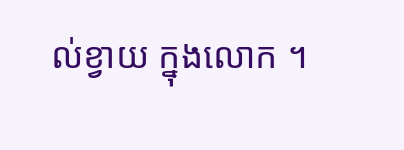ល់ខ្វាយ ក្នុងលោក ។